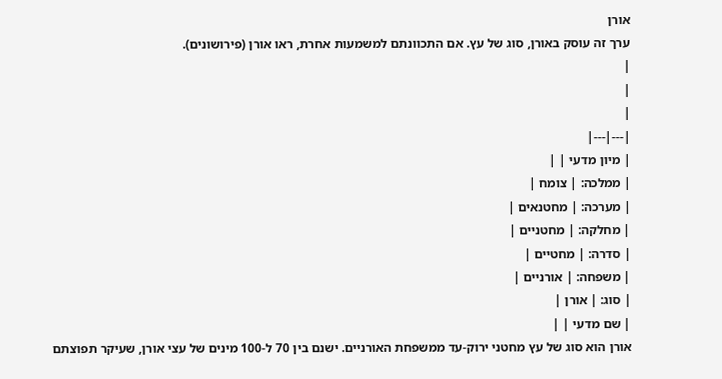אורן
ערך זה עוסק באורן, סוג של עץ. אם התכוונתם למשמעות אחרת, ראו אורן (פירושונים).
|
|
|
|---|---|
| מיון מדעי | |
| ממלכה: | צומח |
| מערכה: | מחטנאים |
| מחלקה: | מחטניים |
| סדרה: | מחטיים |
| משפחה: | אורניים |
| סוג: | אורן |
| שם מדעי | |
אורן הוא סוג של עץ מחטני ירוק-עד ממשפחת האורניים. ישנם בין 70 ל-100 מינים של עצי אורן, שעיקר תפוצתם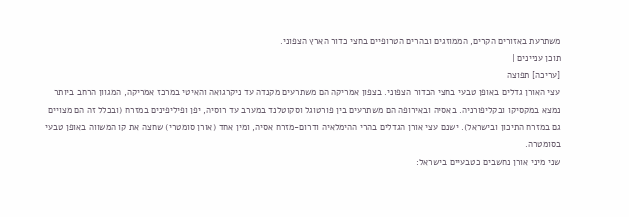משתרעת באזורים הקרים, הממוזגים ובהרים הטרופיים בחצי כדור הארץ הצפוני.
תוכן עניינים |
[עריכה] תפוצה
עצי האורן גדלים באופן טבעי בחצי הכדור הצפוני. בצפון אמריקה הם משתרעים מקנדה עד ניקרגואה והאיטי במרכז אמריקה, המגוון הרחב ביותר נמצא במקסיקו ובקליפורניה. באסיה ובאירופה הם משתרעים בין פורטוגל וסקוטלנד במערב עד רוסיה, יפן ופיליפינים במזרח (ובכלל זה הם מצויים גם במזרח התיכון ובישראל). ישנם עצי אורן הגדלים בהרי ההימלאיה ודרום-מזרח אסיה, ומין אחד (אורן סומטרי) שחצה את קו המשווה באופן טבעי בסומטרה.
שני מיני אורן נחשבים כטבעיים בישראל: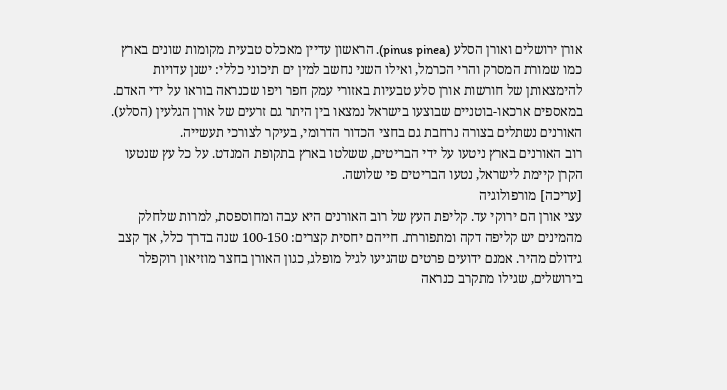אורן ירושלים ואורן הסלע (pinus pinea). הראשון עדיין מאכלס טבעית מקומות שונים בארץ כמו שמורת המסרק והרי הכרמל, ואילו השני נחשב למין ים תיכוני כללי: ישנן עדויות להימצאותן של חורשות אורן סלע טבעיות באזורי עמק חפר ויפו שכנראה בוראו על ידי האדם. במאספים ארכאו-בוטניים שבוצעו בישראל נמצאו בין היתר גם זרעים של אורן הגלעין (הסלע).
האורנים נשתלים בצורה נרחבת גם בחצי הכדור הדרומי, בעיקר לצורכי תעשייה.
רוב האורנים בארץ ניטעו על ידי הבריטים, ששלטו בארץ בתקופת המנדט. על כל עץ שנטעו הקרן קיימת לישראל, נטעו הבריטים פי שלושה.
[עריכה] מורפולוגיה
עצי אורן הם ירוקי עד. קליפת העץ של רוב האורנים היא עבה ומחוספסת, למרות שלחלק מהמינים יש קליפה דקה ומתפוררת. חייהם יחסית קצרים: 100-150 שנה בדרך כלל, אך קצב גידולם מהיר. אמנם ידועים פרטים שהגיעו לגיל מופלג, כגון האורן בחצר מוזיאון רוקפלר בירושלים, שגילו מתקרב כנראה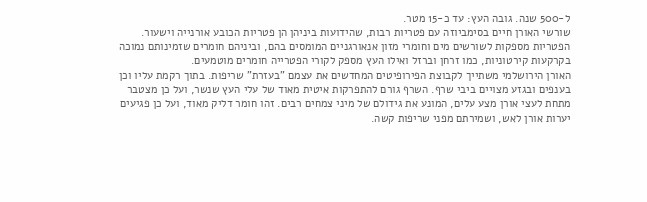ל-500 שנה. גובה העץ: עד כ-15 מטר.
שורשי האורן חיים בסימביוזה עם פטריות רבות, שהידועות ביניהן הן פטריות הכובע אורנייה וישעור. הפטריות מספקות לשורשים מים וחומרי מזון אנאורגניים המומסים בהם, וביניהם חומרים שזמינותם נמוכה בקרקעות קירטוניות, כמו זרחן וברזל ואילו העץ מספק לקורי הפטרייה חומרים מוטמעים.
האורן הירושלמי משתייך לקבוצת הפירופיטים המחדשים את עצמם "בעזרת" שריפות. בתוך רקמת עליו וכן בענפים ובגזע מצויים ביבי שרף. השרף גורם להתפרקות איטית מאוד של עלי העץ שנשר, ועל כן מצטבר מתחת לעצי אורן מצע עלים, המונע את גידולם של מיני צמחים רבים. זהו חומר דליק מאוד, ועל כן פגיעים יערות אורן לאש, ושמירתם מפני שריפות קשה.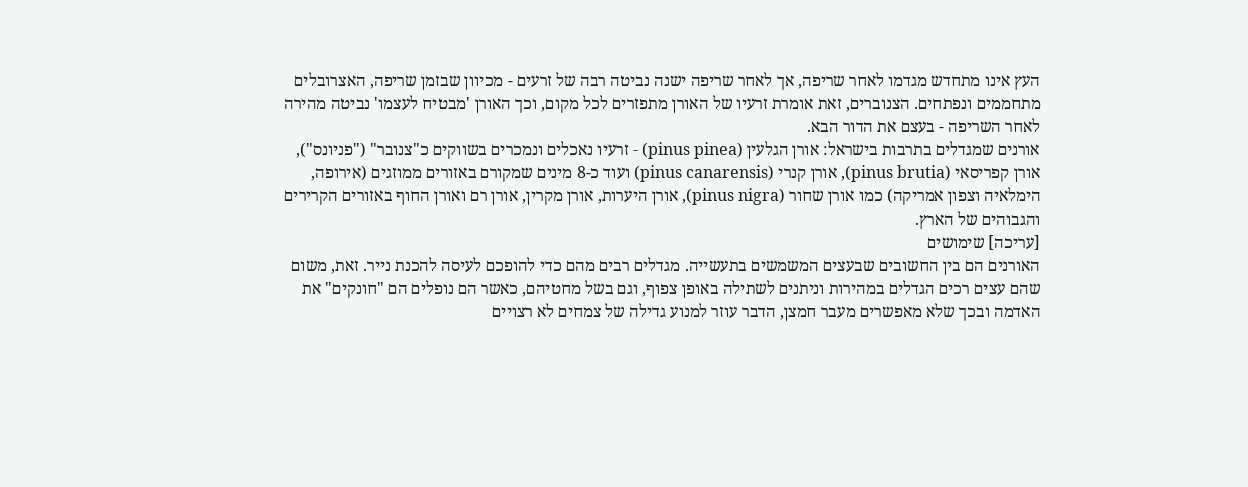העץ אינו מתחדש מגדמו לאחר שריפה, אך לאחר שריפה ישנה נביטה רבה של זרעים - מכיוון שבזמן שריפה, האצרובלים מתחממים ונפתחים. הצנוברים, זאת אומרת זרעיו של האורן מתפזרים לכל מקום, וכך האורן 'מבטיח לעצמו' נביטה מהירה לאחר השריפה - בעצם את הדור הבא.
אורנים שמגדלים בתרבות בישראל: אורן הגלעין (pinus pinea) - זרעיו נאכלים ונמכרים בשווקים כ"צנובר" ("פניונס"), אורן קפריסאי (pinus brutia), אורן קנרי (pinus canarensis) ועוד כ-8 מינים שמקורם באזורים ממוזגים (אירופה, הימלאיה וצפון אמריקה) כמו אורן שחור (pinus nigra), אורן היערות, אורן מקרין, אורן רם ואורן החוף באזורים הקרירים והגבוהים של הארץ.
[עריכה] שימושים
האורנים הם בין החשובים שבעצים המשמשים בתעשייה. מגדלים רבים מהם כדי להופכם לעיסה להכנת נייר. זאת, משום שהם עצים רכים הגדלים במהירות וניתנים לשתילה באופן צפוף, וגם בשל מחטיהם, כאשר הם נופלים הם "חונקים" את האדמה ובכך שלא מאפשרים מעבר חמצן, הדבר עוזר למנוע גדילה של צמחים לא רצויים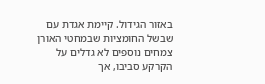באזור הגידול. קיימת אגדת עם שבשל החומציות שבמחטי האורן צמחים נוספים לא גדלים על הקרקע סביבו, אך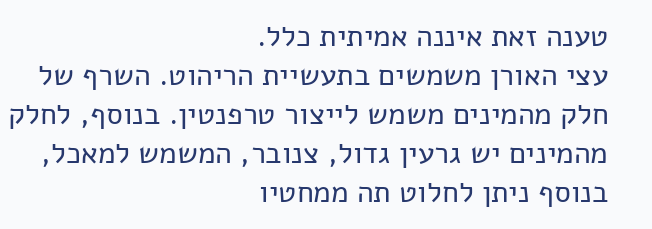טענה זאת איננה אמיתית כלל.
עצי האורן משמשים בתעשיית הריהוט. השרף של חלק מהמינים משמש לייצור טרפנטין. בנוסף, לחלק מהמינים יש גרעין גדול, צנובר, המשמש למאכל, בנוסף ניתן לחלוט תה ממחטיו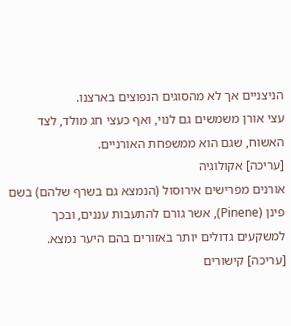הניצניים אך לא מהסוגים הנפוצים בארצנו.
עצי אורן משמשים גם לנוי, ואף כעצי חג מולד, לצד האשוח, שגם הוא ממשפחת האורניים.
[עריכה] אקולוגיה
אורנים מפרישים אירוסול (הנמצא גם בשרף שלהם) בשם פינן (Pinene), אשר גורם להתעבות עננים, ובכך למשקעים גדולים יותר באזורים בהם היער נמצא.
[עריכה] קישורים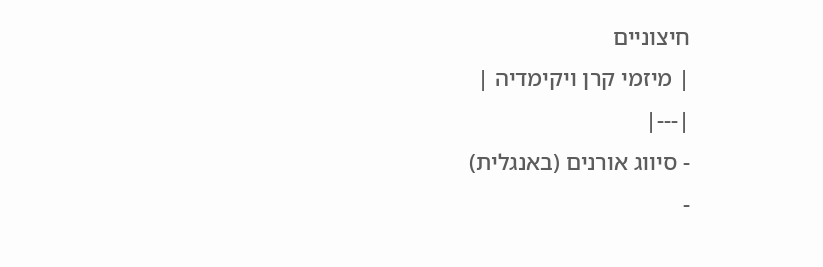חיצוניים
| מיזמי קרן ויקימדיה |
|---|
- סיווג אורנים (באנגלית)
-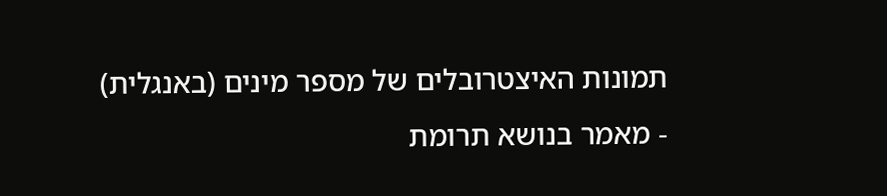תמונות האיצטרובלים של מספר מינים (באנגלית)
- מאמר בנושא תרומת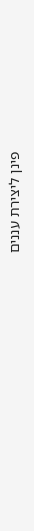פינן ליצירת עננים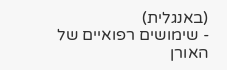(באנגלית)
- שימושים רפואיים של האורן